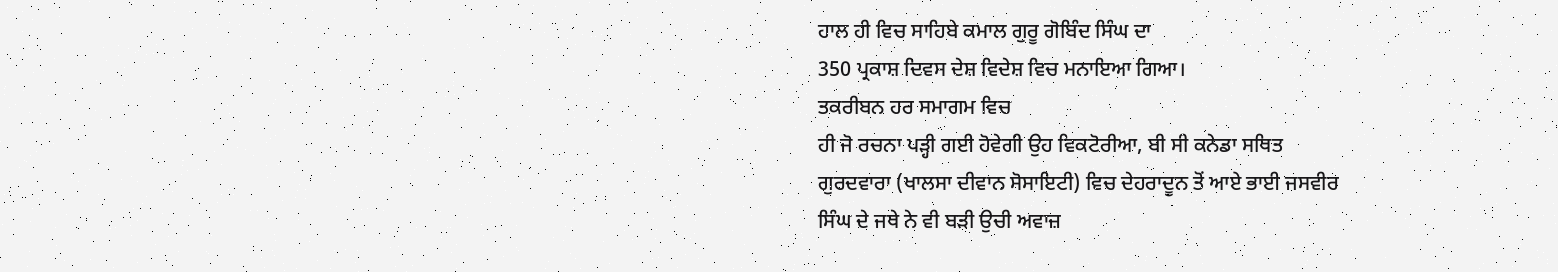ਹਾਲ ਹੀ ਵਿਚ ਸਾਹਿਬੇ ਕਮਾਲ ਗੁਰੂ ਗੋਬਿੰਦ ਸਿੰਘ ਦਾ
350 ਪ੍ਰਕਾਸ਼ ਦਿਵਸ ਦੇਸ਼ ਵਿਦੇਸ਼ ਵਿਚ ਮਨਾਇਆ ਗਿਆ।
ਤਕਰੀਬਨ ਹਰ ਸਮਾਗਮ ਵਿਚ
ਹੀ ਜੋ ਰਚਨਾ ਪੜ੍ਹੀ ਗਈ ਹੋਵੇਗੀ ਉਹ ਵਿਕਟੋਰੀਆ, ਬੀ ਸੀ ਕਨੇਡਾ ਸਥਿਤ
ਗੁਰਦਵਾਰਾ (ਖਾਲਸਾ ਦੀਵਾਨ ਸੋਸਾਇਟੀ) ਵਿਚ ਦੇਹਰਾਦੂਨ ਤੋਂ ਆਏ ਭਾਈ ਜਸਵੀਰ
ਸਿੰਘ ਦੇ ਜਥੇ ਨੇ ਵੀ ਬੜੀ ਉਚੀ ਅਵਾਜ਼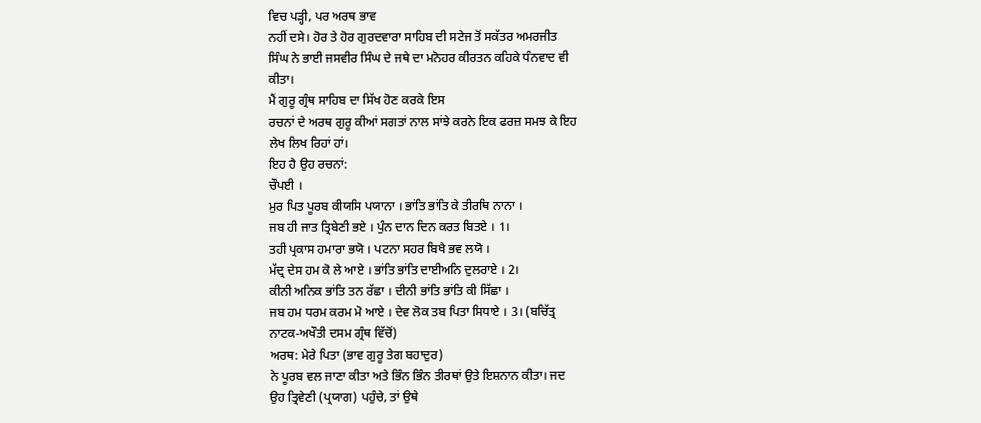ਵਿਚ ਪੜ੍ਹੀ, ਪਰ ਅਰਥ ਭਾਵ
ਨਹੀਂ ਦਸੇ। ਹੋਰ ਤੇ ਹੋਰ ਗੁਰਦਵਾਰਾ ਸਾਹਿਬ ਦੀ ਸਟੇਜ ਤੋਂ ਸਕੱਤਰ ਅਮਰਜੀਤ
ਸਿੰਘ ਨੇ ਭਾਈ ਜਸਵੀਰ ਸਿੰਘ ਦੇ ਜਥੇ ਦਾ ਮਨੋਹਰ ਕੀਰਤਨ ਕਹਿਕੇ ਧੰਨਵਾਦ ਵੀ
ਕੀਤਾ।
ਮੈਂ ਗੁਰੂ ਗ੍ਰੰਥ ਸਾਹਿਬ ਦਾ ਸਿੱਖ ਹੋਣ ਕਰਕੇ ਇਸ
ਰਚਨਾਂ ਦੇ ਅਰਥ ਗੁਰੂ ਕੀਆਂ ਸਗਤਾਂ ਨਾਲ ਸਾਂਝੇ ਕਰਨੇ ਇਕ ਫਰਜ਼ ਸਮਝ ਕੇ ਇਹ
ਲੇਖ ਲਿਖ ਰਿਹਾਂ ਹਾਂ।
ਇਹ ਹੈ ਉਹ ਰਚਨਾਂ:
ਚੌਪਈ ।
ਮੁਰ ਪਿਤ ਪੂਰਬ ਕੀਯਸਿ ਪਯਾਨਾ । ਭਾਂਤਿ ਭਾਂਤਿ ਕੇ ਤੀਰਥਿ ਨਾਨਾ ।
ਜਬ ਹੀ ਜਾਤ ਤ੍ਰਿਬੇਣੀ ਭਏ । ਪੁੰਨ ਦਾਨ ਦਿਨ ਕਰਤ ਬਿਤਏ । 1।
ਤਹੀ ਪ੍ਰਕਾਸ ਹਮਾਰਾ ਭਯੋ । ਪਟਨਾ ਸਹਰ ਬਿਖੈ ਭਵ ਲਯੋ ।
ਮੱਦ੍ਰ ਦੇਸ ਹਮ ਕੋ ਲੇ ਆਏ । ਭਾਂਤਿ ਭਾਂਤਿ ਦਾਈਅਨਿ ਦੁਲਰਾਏ । 2।
ਕੀਨੀ ਅਨਿਕ ਭਾਂਤਿ ਤਨ ਰੱਛਾ । ਦੀਨੀ ਭਾਂਤਿ ਭਾਂਤਿ ਕੀ ਸਿੱਛਾ ।
ਜਬ ਹਮ ਧਰਮ ਕਰਮ ਮੋ ਆਏ । ਦੇਵ ਲੋਕ ਤਬ ਪਿਤਾ ਸਿਧਾਏ । 3। (ਬਚਿੱਤ੍ਰ
ਨਾਟਕ-ਅਖੌਤੀ ਦਸਮ ਗ੍ਰੰਥ ਵਿੱਚੋਂ)
ਅਰਥ: ਮੇਰੇ ਪਿਤਾ (ਭਾਵ ਗੁਰੂ ਤੇਗ ਬਹਾਦੁਰ)
ਨੇ ਪੂਰਬ ਵਲ ਜਾਣਾ ਕੀਤਾ ਅਤੇ ਭਿੰਨ ਭਿੰਨ ਤੀਰਥਾਂ ਉਤੇ ਇਸ਼ਨਾਨ ਕੀਤਾ। ਜਦ
ਉਹ ਤ੍ਰਿਵੇਣੀ (ਪ੍ਰਯਾਗ) ਪਹੁੰਚੇ, ਤਾਂ ਉਥੇ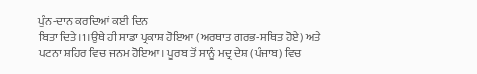ਪੁੰਨ-ਦਾਨ ਕਰਦਿਆਂ ਕਈ ਦਿਨ
ਬਿਤਾ ਦਿਤੇ।1।ਉਥੇ ਹੀ ਸਾਡਾ ਪ੍ਰਕਾਸ਼ ਹੋਇਆ (ਅਰਥਾਤ ਗਰਭ-ਸਥਿਤ ਹੋਏ) ਅਤੇ
ਪਟਨਾ ਸ਼ਹਿਰ ਵਿਚ ਜਨਮ ਹੋਇਆ। ਪੂਰਬ ਤੋਂ ਸਾਨੂੰ ਮਦ੍ਰ ਦੇਸ਼ (ਪੰਜਾਬ) ਵਿਚ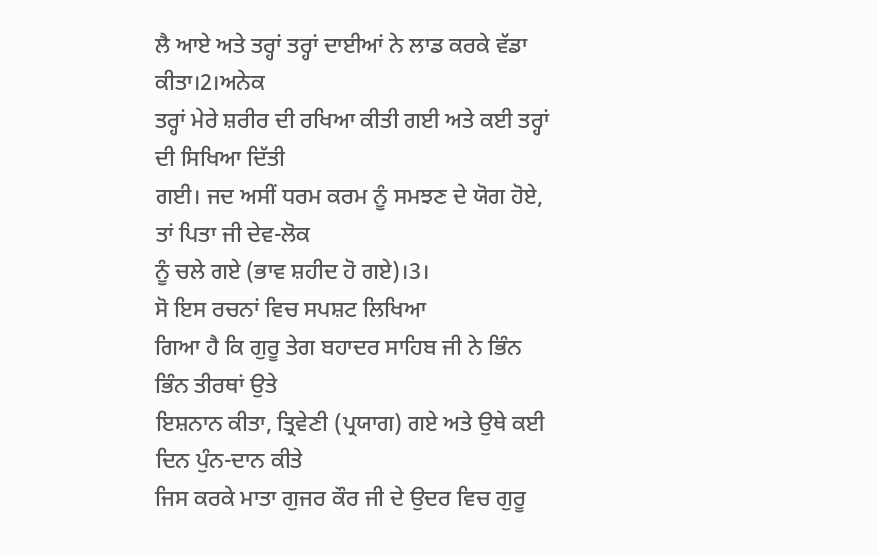ਲੈ ਆਏ ਅਤੇ ਤਰ੍ਹਾਂ ਤਰ੍ਹਾਂ ਦਾਈਆਂ ਨੇ ਲਾਡ ਕਰਕੇ ਵੱਡਾ ਕੀਤਾ।2।ਅਨੇਕ
ਤਰ੍ਹਾਂ ਮੇਰੇ ਸ਼ਰੀਰ ਦੀ ਰਖਿਆ ਕੀਤੀ ਗਈ ਅਤੇ ਕਈ ਤਰ੍ਹਾਂ ਦੀ ਸਿਖਿਆ ਦਿੱਤੀ
ਗਈ। ਜਦ ਅਸੀਂ ਧਰਮ ਕਰਮ ਨੂੰ ਸਮਝਣ ਦੇ ਯੋਗ ਹੋਏ, ਤਾਂ ਪਿਤਾ ਜੀ ਦੇਵ-ਲੋਕ
ਨੂੰ ਚਲੇ ਗਏ (ਭਾਵ ਸ਼ਹੀਦ ਹੋ ਗਏ)।3।
ਸੋ ਇਸ ਰਚਨਾਂ ਵਿਚ ਸਪਸ਼ਟ ਲਿਖਿਆ
ਗਿਆ ਹੈ ਕਿ ਗੁਰੂ ਤੇਗ ਬਹਾਦਰ ਸਾਹਿਬ ਜੀ ਨੇ ਭਿੰਨ ਭਿੰਨ ਤੀਰਥਾਂ ਉਤੇ
ਇਸ਼ਨਾਨ ਕੀਤਾ, ਤ੍ਰਿਵੇਣੀ (ਪ੍ਰਯਾਗ) ਗਏ ਅਤੇ ਉਥੇ ਕਈ ਦਿਨ ਪੁੰਨ-ਦਾਨ ਕੀਤੇ
ਜਿਸ ਕਰਕੇ ਮਾਤਾ ਗੁਜਰ ਕੌਰ ਜੀ ਦੇ ਉਦਰ ਵਿਚ ਗੁਰੂ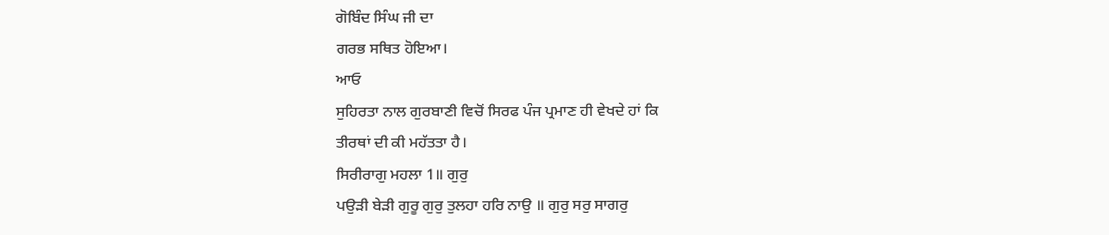ਗੋਬਿੰਦ ਸਿੰਘ ਜੀ ਦਾ
ਗਰਭ ਸਥਿਤ ਹੋਇਆ।
ਆਓ
ਸੁਹਿਰਤਾ ਨਾਲ ਗੁਰਬਾਣੀ ਵਿਚੋਂ ਸਿਰਫ ਪੰਜ ਪ੍ਰਮਾਣ ਹੀ ਵੇਖਦੇ ਹਾਂ ਕਿ
ਤੀਰਥਾਂ ਦੀ ਕੀ ਮਹੱਤਤਾ ਹੈ।
ਸਿਰੀਰਾਗੁ ਮਹਲਾ 1॥ ਗੁਰੁ
ਪਉੜੀ ਬੇੜੀ ਗੁਰੂ ਗੁਰੁ ਤੁਲਹਾ ਹਰਿ ਨਾਉ ॥ ਗੁਰੁ ਸਰੁ ਸਾਗਰੁ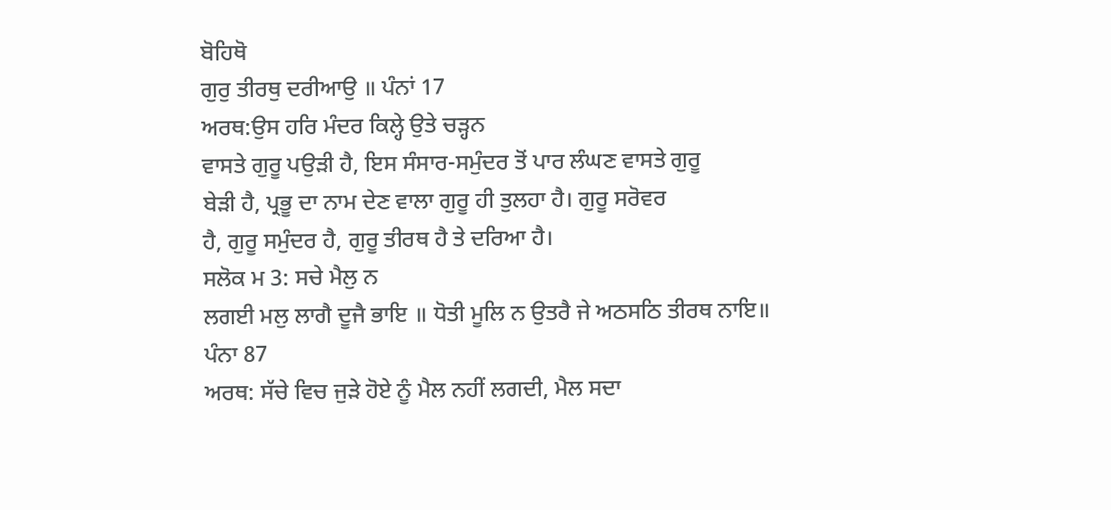ਬੋਹਿਥੋ
ਗੁਰੁ ਤੀਰਥੁ ਦਰੀਆਉ ॥ ਪੰਨਾਂ 17
ਅਰਥ:ਉਸ ਹਰਿ ਮੰਦਰ ਕਿਲ੍ਹੇ ਉਤੇ ਚੜ੍ਹਨ
ਵਾਸਤੇ ਗੁਰੂ ਪਉੜੀ ਹੈ, ਇਸ ਸੰਸਾਰ-ਸਮੁੰਦਰ ਤੋਂ ਪਾਰ ਲੰਘਣ ਵਾਸਤੇ ਗੁਰੂ
ਬੇੜੀ ਹੈ, ਪ੍ਰਭੂ ਦਾ ਨਾਮ ਦੇਣ ਵਾਲਾ ਗੁਰੂ ਹੀ ਤੁਲਹਾ ਹੈ। ਗੁਰੂ ਸਰੋਵਰ
ਹੈ, ਗੁਰੂ ਸਮੁੰਦਰ ਹੈ, ਗੁਰੂ ਤੀਰਥ ਹੈ ਤੇ ਦਰਿਆ ਹੈ।
ਸਲੋਕ ਮ 3: ਸਚੇ ਮੈਲੁ ਨ
ਲਗਈ ਮਲੁ ਲਾਗੈ ਦੂਜੈ ਭਾਇ ॥ ਧੋਤੀ ਮੂਲਿ ਨ ਉਤਰੈ ਜੇ ਅਠਸਠਿ ਤੀਰਥ ਨਾਇ॥
ਪੰਨਾ 87
ਅਰਥ: ਸੱਚੇ ਵਿਚ ਜੁੜੇ ਹੋਏ ਨੂੰ ਮੈਲ ਨਹੀਂ ਲਗਦੀ, ਮੈਲ ਸਦਾ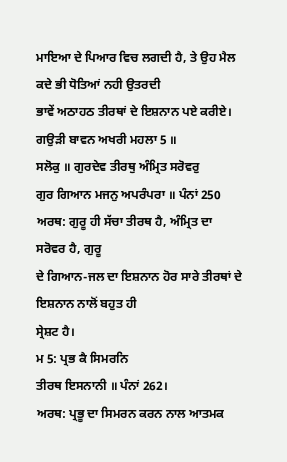ਮਾਇਆ ਦੇ ਪਿਆਰ ਵਿਚ ਲਗਦੀ ਹੈ, ਤੇ ਉਹ ਮੈਲ ਕਦੇ ਭੀ ਧੋਤਿਆਂ ਨਹੀ ਉਤਰਦੀ
ਭਾਵੇਂ ਅਠਾਹਠ ਤੀਰਥਾਂ ਦੇ ਇਸ਼ਨਾਨ ਪਏ ਕਰੀਏ।
ਗਉੜੀ ਬਾਵਨ ਅਖਰੀ ਮਹਲਾ 5 ॥
ਸਲੋਕੁ ॥ ਗੁਰਦੇਵ ਤੀਰਥੁ ਅੰਮ੍ਰਿਤ ਸਰੋਵਰੁ
ਗੁਰ ਗਿਆਨ ਮਜਨੁ ਅਪਰੰਪਰਾ ॥ ਪੰਨਾਂ 250
ਅਰਥ: ਗੁਰੂ ਹੀ ਸੱਚਾ ਤੀਰਥ ਹੈ, ਅੰਮ੍ਰਿਤ ਦਾ ਸਰੋਵਰ ਹੈ, ਗੁਰੂ
ਦੇ ਗਿਆਨ-ਜਲ ਦਾ ਇਸ਼ਨਾਨ ਹੋਰ ਸਾਰੇ ਤੀਰਥਾਂ ਦੇ ਇਸ਼ਨਾਨ ਨਾਲੋਂ ਬਹੁਤ ਹੀ
ਸ੍ਰੇਸ਼ਟ ਹੈ।
ਮ 5: ਪ੍ਰਭ ਕੈ ਸਿਮਰਨਿ
ਤੀਰਥ ਇਸਨਾਨੀ ॥ ਪੰਨਾਂ 262।
ਅਰਥ: ਪ੍ਰਭੂ ਦਾ ਸਿਮਰਨ ਕਰਨ ਨਾਲ ਆਤਮਕ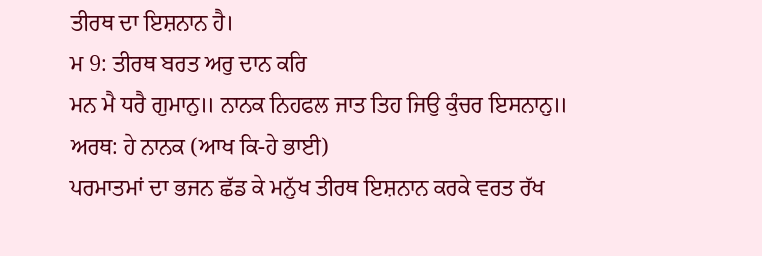ਤੀਰਥ ਦਾ ਇਸ਼ਨਾਨ ਹੈ।
ਮ 9: ਤੀਰਥ ਬਰਤ ਅਰੁ ਦਾਨ ਕਰਿ
ਮਨ ਮੈ ਧਰੈ ਗੁਮਾਨੁ॥ ਨਾਨਕ ਨਿਹਫਲ ਜਾਤ ਤਿਹ ਜਿਉ ਕੁੰਚਰ ਇਸਨਾਨੁ॥
ਅਰਥ: ਹੇ ਨਾਨਕ (ਆਖ ਕਿ-ਹੇ ਭਾਈ)
ਪਰਮਾਤਮਾਂ ਦਾ ਭਜਨ ਛੱਡ ਕੇ ਮਨੁੱਖ ਤੀਰਥ ਇਸ਼ਨਾਨ ਕਰਕੇ ਵਰਤ ਰੱਖ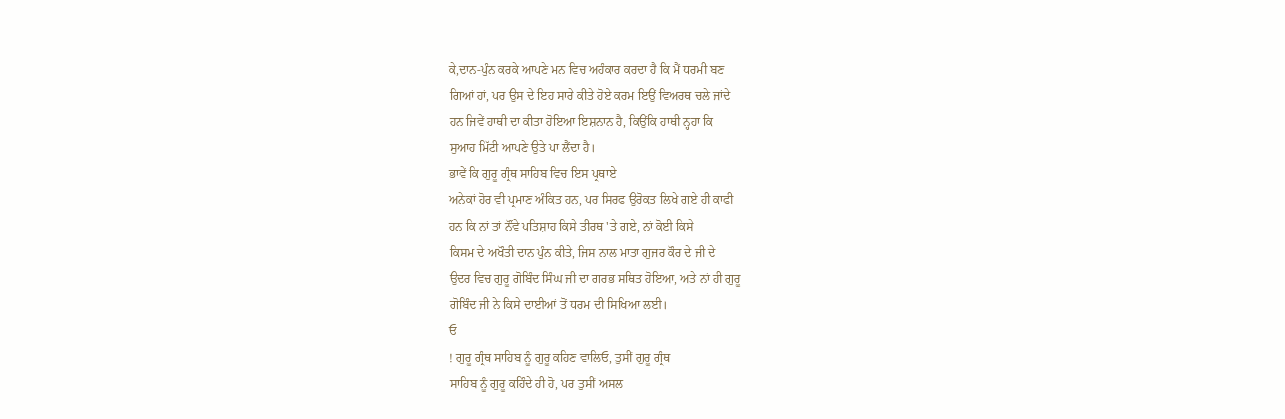ਕੇ,ਦਾਨ-ਪੁੰਨ ਕਰਕੇ ਆਪਣੇ ਮਨ ਵਿਚ ਅਹੰਕਾਰ ਕਰਦਾ ਹੈ ਕਿ ਮੈਂ ਧਰਮੀ ਬਣ
ਗਿਆਂ ਹਾਂ, ਪਰ ਉਸ ਦੇ ਇਹ ਸਾਰੇ ਕੀਤੇ ਹੋਏ ਕਰਮ ਇਉਂ ਵਿਅਰਥ ਚਲੇ ਜਾਂਦੇ
ਹਨ ਜਿਵੇਂ ਹਾਥੀ ਦਾ ਕੀਤਾ ਹੋਇਆ ਇਸ਼ਨਾਨ ਹੈ, ਕਿਉਂਕਿ ਹਾਥੀ ਨ੍ਹਹਾ ਕਿ
ਸੁਆਹ ਮਿੱਟੀ ਆਪਣੇ ਉਤੇ ਪਾ ਲੈਂਦਾ ਹੈ।
ਭਾਵੇਂ ਕਿ ਗੁਰੂ ਗ੍ਰੰਥ ਸਾਹਿਬ ਵਿਚ ਇਸ ਪ੍ਰਥਾਏ
ਅਨੇਕਾਂ ਹੋਰ ਵੀ ਪ੍ਰਮਾਣ ਅੰਕਿਤ ਹਨ, ਪਰ ਸਿਰਫ ਉਰੋਕਤ ਲਿਖੇ ਗਏ ਹੀ ਕਾਫੀ
ਹਨ ਕਿ ਨਾਂ ਤਾਂ ਨੌਂਵੇ ਪਤਿਸ਼ਾਹ ਕਿਸੇ ਤੀਰਥ 'ਤੇ ਗਏ, ਨਾਂ ਕੋਈ ਕਿਸੇ
ਕਿਸਮ ਦੇ ਅਖੌਤੀ ਦਾਨ ਪੁੰਨ ਕੀਤੇ, ਜਿਸ ਨਾਲ ਮਾਤਾ ਗੁਜਰ ਕੌਰ ਦੇ ਜੀ ਦੇ
ਉਦਰ ਵਿਚ ਗੁਰੂ ਗੋਬਿੰਦ ਸਿੰਘ ਜੀ ਦਾ ਗਰਭ ਸਥਿਤ ਹੋਇਆ, ਅਤੇ ਨਾਂ ਹੀ ਗੁਰੂ
ਗੋਬਿੰਦ ਜੀ ਨੇ ਕਿਸੇ ਦਾਈਆਂ ਤੋਂ ਧਰਮ ਦੀ ਸਿਖਿਆ ਲਈ।
ਓ
! ਗੁਰੂ ਗ੍ਰੰਥ ਸਾਹਿਬ ਨੂੰ ਗੁਰੂ ਕਹਿਣ ਵਾਲਿਓ, ਤੁਸੀਂ ਗੁਰੂ ਗ੍ਰੰਥ
ਸਾਹਿਬ ਨੂੰ ਗੁਰੂ ਕਹਿੰਦੇ ਹੀ ਹੋ, ਪਰ ਤੁਸੀਂ ਅਸਲ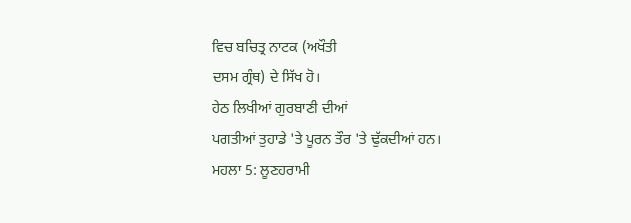ਵਿਚ ਬਚਿਤ੍ਰ ਨਾਟਕ (ਅਖੌਤੀ
ਦਸਮ ਗ੍ਰੰਥ) ਦੇ ਸਿੱਖ ਹੋ।
ਹੇਠ ਲਿਖੀਆਂ ਗੁਰਬਾਣੀ ਦੀਆਂ
ਪਗਤੀਆਂ ਤੁਹਾਡੇ 'ਤੇ ਪੂਰਨ ਤੌਰ 'ਤੇ ਢੁੱਕਦੀਆਂ ਹਨ।
ਮਹਲਾ 5: ਲੂਣਹਰਾਮੀ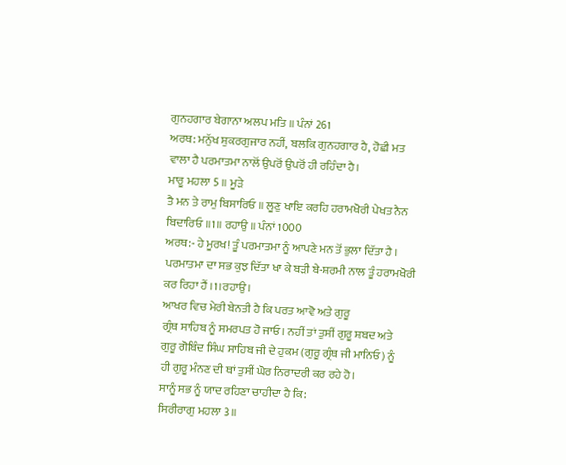ਗੁਨਹਗਾਰ ਬੇਗਾਨਾ ਅਲਪ ਮਤਿ ॥ ਪੰਨਾਂ 261
ਅਰਥ: ਮਨੁੱਖ ਸ਼ੁਕਰਗੁਜਾਰ ਨਹੀਂ, ਬਲਕਿ ਗੁਨਹਗਾਰ ਹੈ, ਹੋਛੀ ਮਤ
ਵਾਲਾ ਹੈ ਪਰਮਾਤਮਾ ਨਾਲੋਂ ਉਪਰੋਂ ਉਪਰੋਂ ਹੀ ਰਹਿੰਦਾ ਹੈ।
ਮਾਰੂ ਮਹਲਾ 5 ॥ ਮੂੜੇ
ਤੈ ਮਨ ਤੇ ਰਾਮੁ ਬਿਸਾਰਿਓ ॥ ਲੂਣੁ ਖਾਇ ਕਰਹਿ ਹਰਾਮਖੋਰੀ ਪੇਖਤ ਨੈਨ
ਬਿਦਾਰਿਓ ॥1॥ ਰਹਾਉ ॥ ਪੰਨਾਂ 1000
ਅਰਥ:- ਹੇ ਮੂਰਖ! ਤੂੰ ਪਰਮਾਤਮਾ ਨੂੰ ਆਪਣੇ ਮਨ ਤੋਂ ਭੁਲਾ ਦਿੱਤਾ ਹੈ ।
ਪਰਮਾਤਮਾ ਦਾ ਸਭ ਕੁਝ ਦਿੱਤਾ ਖਾ ਕੇ ਬੜੀ ਬੇ-ਸ਼ਰਮੀ ਨਾਲ ਤੂੰ ਹਰਾਮਖੋਰੀ
ਕਰ ਰਿਹਾ ਹੈਂ ।1।ਰਹਾਉ।
ਆਖਰ ਵਿਚ ਮੇਰੀ ਬੇਨਤੀ ਹੈ ਕਿ ਪਰਤ ਆਵੋ ਅਤੇ ਗੁਰੂ
ਗ੍ਰੰਥ ਸਾਹਿਬ ਨੂੰ ਸਮਰਪਤ ਹੋ ਜਾਓ। ਨਹੀਂ ਤਾਂ ਤੁਸੀਂ ਗੁਰੂ ਸ਼ਬਦ ਅਤੇ
ਗੁਰੂ ਗੋਬਿੰਦ ਸਿੰਘ ਸਾਹਿਬ ਜੀ ਦੇ ਹੁਕਮ (ਗੁਰੂ ਗ੍ਰੰਥ ਜੀ ਮਾਨਿਓ) ਨੂੰ
ਹੀ ਗੁਰੂ ਮੰਨਣ ਦੀ ਥਾਂ ਤੁਸੀਂ ਘੋਰ ਨਿਰਾਦਰੀ ਕਰ ਰਹੇ ਹੋ।
ਸਾਨੂੰ ਸਭ ਨੂੰ ਯਾਦ ਰਹਿਣਾ ਚਾਹੀਦਾ ਹੈ ਕਿ:
ਸਿਰੀਰਾਗੁ ਮਹਲਾ 3॥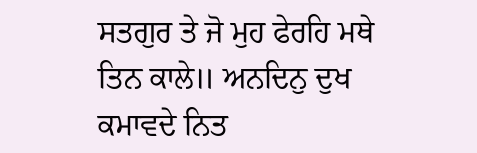ਸਤਗੁਰ ਤੇ ਜੋ ਮੁਹ ਫੇਰਹਿ ਮਥੇ ਤਿਨ ਕਾਲੇ॥ ਅਨਦਿਨੁ ਦੁਖ ਕਮਾਵਦੇ ਨਿਤ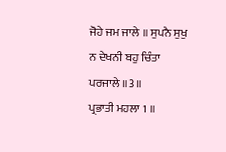ਜੋਹੇ ਜਮ ਜਾਲੇ ॥ ਸੁਪਨੈ ਸੁਖੁ ਨ ਦੇਖਨੀ ਬਹੁ ਚਿੰਤਾ ਪਰਜਾਲੇ ॥3॥
ਪ੍ਰਭਾਤੀ ਮਹਲਾ 1 ॥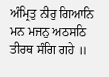ਅੰਮ੍ਰਿਤੁ ਨੀਰੁ ਗਿਆਨਿ ਮਨ ਮਜਨੁ ਅਠਸਠਿ ਤੀਰਥ ਸੰਗਿ ਗਹੇ ॥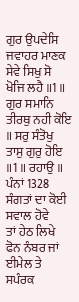ਗੁਰ ਉਪਦੇਸਿ
ਜਵਾਹਰ ਮਾਣਕ ਸੇਵੇ ਸਿਖੁ ਸੋ ਖੋਜਿ ਲਹੈ ॥1॥
ਗੁਰ ਸਮਾਨਿ ਤੀਰਥੁ ਨਹੀ ਕੋਇ ॥ ਸਰੁ ਸੰਤੋਖੁ
ਤਾਸੁ ਗੁਰੁ ਹੋਇ ॥1॥ ਰਹਾਉ ॥ ਪੰਨਾਂ 1328
ਸੰਗਤਾਂ ਦਾ ਕੋਈ ਸਵਾਲ ਹੋਵੇ
ਤਾਂ ਹੇਠ ਲਿਖੇ ਫੋਨ ਨੰਬਰ ਜਾਂ ਈਮੇਲ ਤੇ ਸਪੰਰਕ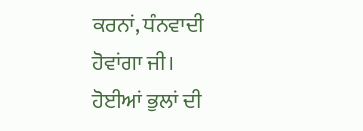ਕਰਨਾਂ, ਧੰਨਵਾਦੀ
ਹੋਵਾਂਗਾ ਜੀ।
ਹੋਈਆਂ ਭੁਲਾਂ ਦੀ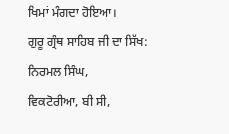ਖਿਮਾਂ ਮੰਗਦਾ ਹੋਇਆ।
ਗੁਰੂ ਗ੍ਰੰਥ ਸਾਹਿਬ ਜੀ ਦਾ ਸਿੱਖ:
ਨਿਰਮਲ ਸਿੰਘ,
ਵਿਕਟੋਰੀਆ, ਬੀ ਸੀ,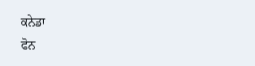ਕਨੇਡਾ
ਫੋਨ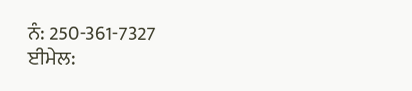ਨੰ: 250-361-7327
ਈਮੇਲ: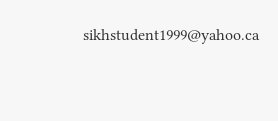sikhstudent1999@yahoo.ca